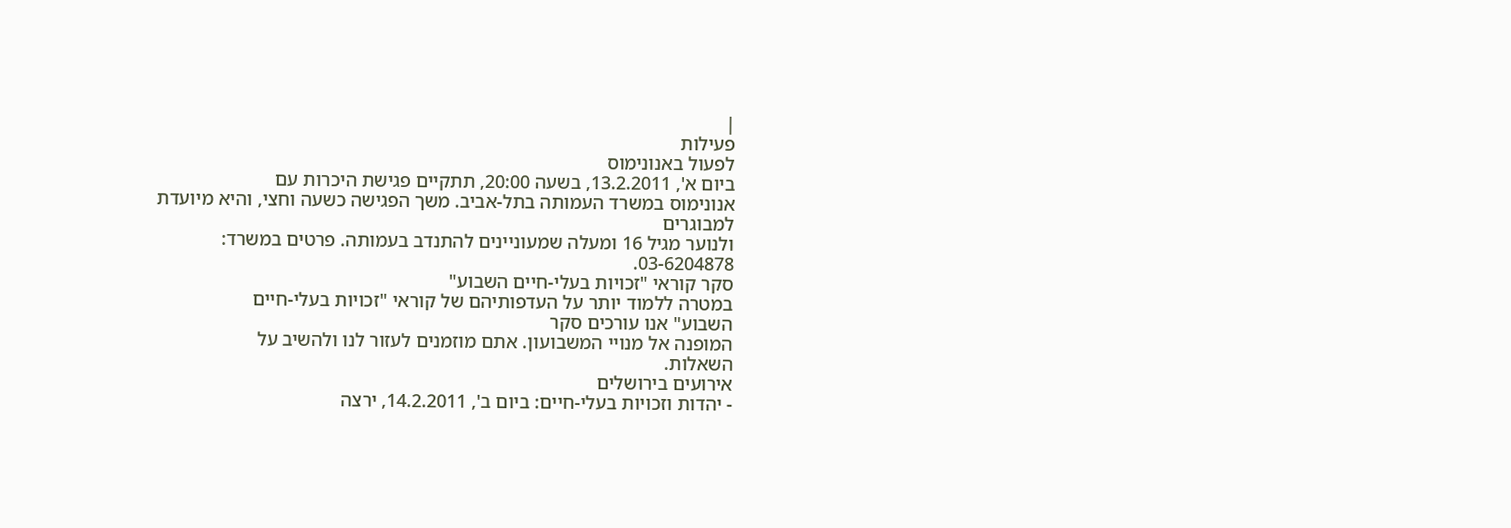|
פעילות
לפעול באנונימוס
ביום א', 13.2.2011, בשעה 20:00, תתקיים פגישת היכרות עם
אנונימוס במשרד העמותה בתל-אביב. משך הפגישה כשעה וחצי, והיא מיועדת למבוגרים
ולנוער מגיל 16 ומעלה שמעוניינים להתנדב בעמותה. פרטים במשרד:
03-6204878.
סקר קוראי "זכויות בעלי-חיים השבוע"
במטרה ללמוד יותר על העדפותיהם של קוראי "זכויות בעלי-חיים
השבוע" אנו עורכים סקר
המופנה אל מנויי המשבועון. אתם מוזמנים לעזור לנו ולהשיב על
השאלות.
אירועים בירושלים
- יהדות וזכויות בעלי-חיים: ביום ב', 14.2.2011, ירצה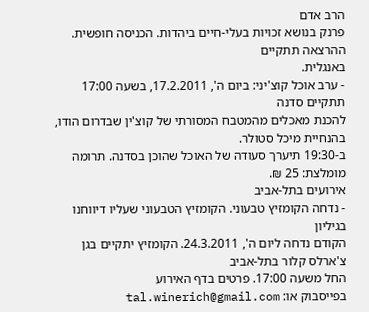הרב אדם
פרנק בנושא זכויות בעלי-חיים ביהדות. הכניסה חופשית. ההרצאה תתקיים
באנגלית.
- ערב אוכל קוצ'יני: ביום ה', 17.2.2011, בשעה 17:00 תתקיים סדנה
להכנת מאכלים מהמטבח המסורתי של קוצ'ין שבדרום הודו, בהנחיית מיכל סטולר.
ב-19:30 תיערך סעודה של האוכל שהוכן בסדנה. תרומה מומלצת: 25 ₪.
אירועים בתל-אביב
- נדחה הקומזיץ טבעוני. הקומזיץ הטבעוני שעליו דיווחנו בגיליון
הקודם נדחה ליום ה', 24.3.2011. הקומזיץ יתקיים בגן צ'ארלס קלור בתל-אביב
החל משעה 17:00. פרטים בדף האירוע
בפייסבוק או: tal.winerich@gmail.com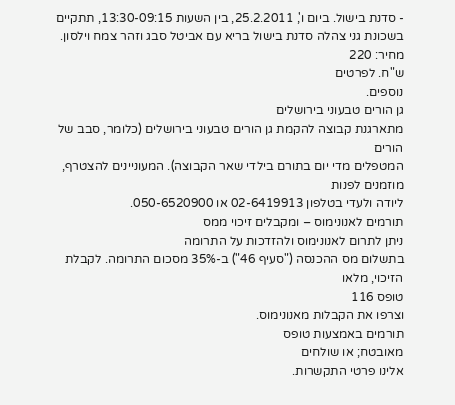- סדנת בישול. ביום ו', 25.2.2011, בין השעות 13:30-09:15, תתקיים
בשכונת גני צהלה סדנת בישול בריא עם אביטל סבג וזהר צמח וילסון. מחיר: 220
ש"ח. לפרטים
נוספים.
גן הורים טבעוני בירושלים
מתארגנת קבוצה להקמת גן הורים טבעוני בירושלים (כלומר, סבב של הורים
המטפלים מדי יום בתורם בילדי שאר הקבוצה). המעוניינים להצטרף, מוזמנים לפנות
ליודה ולעדי בטלפון 02-6419913 או 050-6520900.
תורמים לאנונימוס – ומקבלים זיכוי ממס
ניתן לתרום לאנונימוס ולהזדכות על התרומה
בתשלום מס ההכנסה ("סעיף 46") ב-35% מסכום התרומה. לקבלת הזיכוי, מלאו
טופס 116
וצרפו את הקבלות מאנונימוס.
תורמים באמצעות טופס
מאובטח; או שולחים
אלינו פרטי התקשרות.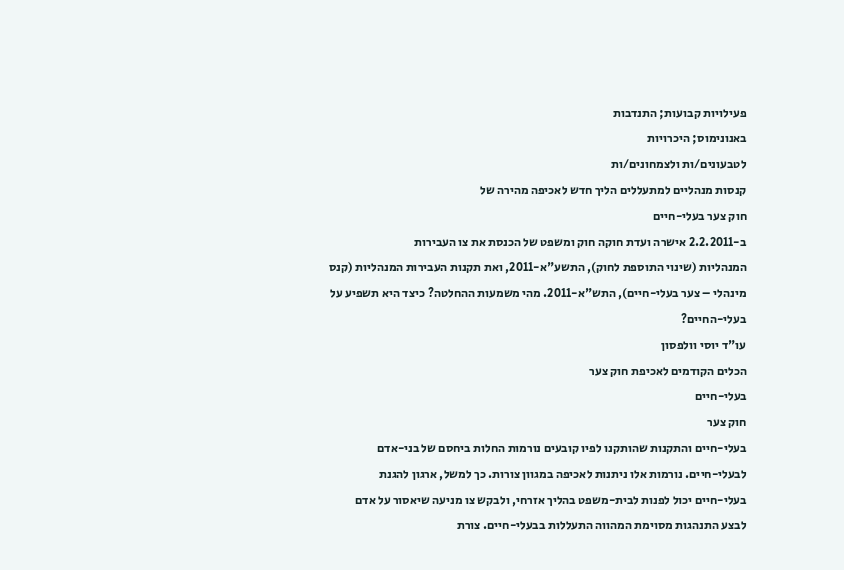פעילויות קבועות; התנדבות
באנונימוס; היכרויות
לטבעונים/ות ולצמחונים/ות
קנסות מנהליים למתעללים הליך חדש לאכיפה מהירה של
חוק צער בעלי-חיים
ב-2.2.2011 אישרה ועדת חוקה חוק ומשפט של הכנסת את צו העבירות
המנהליות (שינוי התוספת לחוק), התשע"א-2011, ואת תקנות העבירות המנהליות (קנס
מינהלי – צער בעלי-חיים), התש"א-2011. מהי משמעות ההחלטה? כיצד היא תשפיע על
בעלי-החיים?
עו"ד יוסי וולפסון
הכלים הקודמים לאכיפת חוק צער
בעלי-חיים
חוק צער
בעלי-חיים והתקנות שהותקנו לפיו קובעים נורמות החלות ביחסם של בני-אדם
לבעלי-חיים. נורמות אלו ניתנות לאכיפה במגוון צורות. כך למשל, ארגון להגנת
בעלי-חיים יכול לפנות לבית-משפט בהליך אזרחי, ולבקש צו מניעה שיאסור על אדם
לבצע התנהגות מסוימת המהווה התעללות בבעלי-חיים. צורת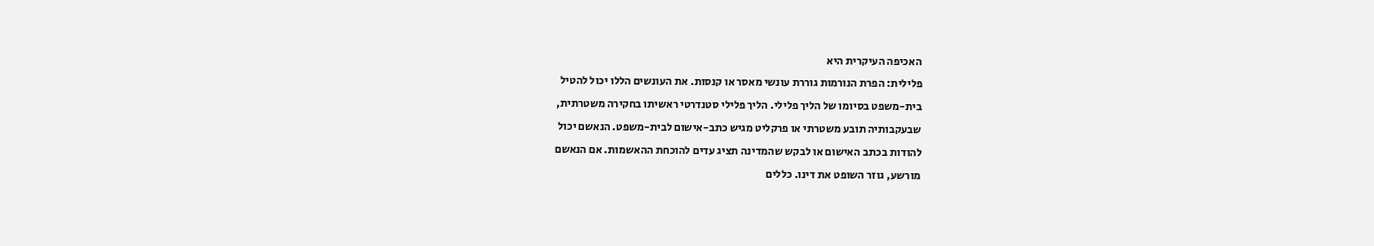האכיפה העיקרית היא
פלילית: הפרת הנורמות גוררת עונשי מאסר או קנסות. את העונשים הללו יכול להטיל
בית-משפט בסיומו של הליך פלילי. הליך פלילי סטנדרטי ראשיתו בחקירה משטרתית,
שבעקבותיה תובע משטרתי או פרקליט מגיש כתב-אישום לבית-משפט. הנאשם יכול
להודות בכתב האישום או לבקש שהמדינה תציג עדים להוכחת ההאשמות. אם הנאשם
מורשע, גוזר השופט את דינו. כללים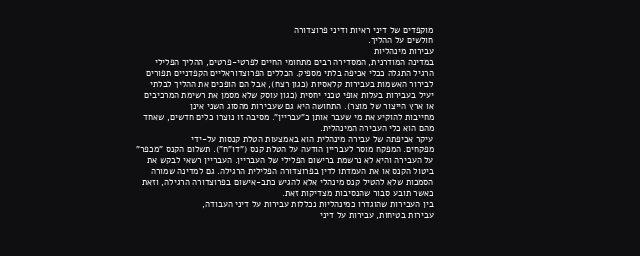מוקפדים של דיני ראיות ודיני פרוצדורה
חולשים על ההליך.
עבירות מינהליות
במדינה המודרנית, המסדירה רבים מתחומי החיים לפרטי-פרטים, ההליך הפלילי
הרגיל התגלה ככלי אכיפה בלתי מספיק. הכללים הפרוצדוראליים הקפדניים תפורים
לבירור האשמות בעבירות קלאסיות (כגון רצח), אבל הם הופכים את ההליך לבלתי
יעיל בעבירות בעלות אופי טכני יחסית (כגון עוסק שלא מסמן את רשימת המרכיבים
או ארץ הייצור של מוצר). התחושה היא גם שעבירות מהסוג השני אינן
מחייבות להוקיע את מי שעבר אותן כ"עבריין". מסיבה זו נוצרו כלים חדשים, שאחד
מהם הוא כלי העבירה המינהלית.
עיקר אכיפתה של עבירה מינהלית הוא באמצעות הטלת קנסות על-ידי
מפקחים. המפקח מוסר לעבריין הודעה על הטלת קנס ("דו"ח"). תשלום הקנס "מכפר"
על העבירה והיא לא נרשמת ברישום הפלילי של העבריין. העבריין רשאי לבקש את
ביטול הקנס או את העמדתו לדין בפרוצדורה הפלילית הרגילה. גם למדינה שמורה
הסמכות שלא להטיל קנס מינהלי אלא להגיש כתב-אישום בפרוצדורה הרגילה, וזאת
כאשר תובע סבור שהנסיבות מצדיקות זאת.
בין העבירות שהוגדרו כמינהליות נכללות עבירות על דיני העבודה,
עבירות בטיחות, עבירות על דיני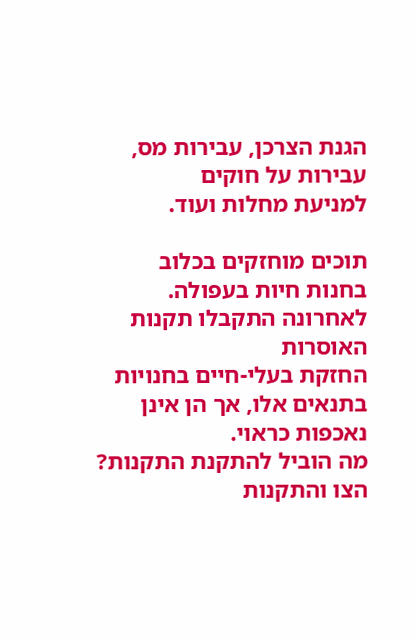הגנת הצרכן, עבירות מס, עבירות על חוקים
למניעת מחלות ועוד.

תוכים מוחזקים בכלוב
בחנות חיות בעפולה. לאחרונה התקבלו תקנות האוסרות
החזקת בעלי-חיים בחנויות
בתנאים אלו, אך הן אינן נאכפות כראוי.
מה הוביל להתקנת התקנות?
הצו והתקנות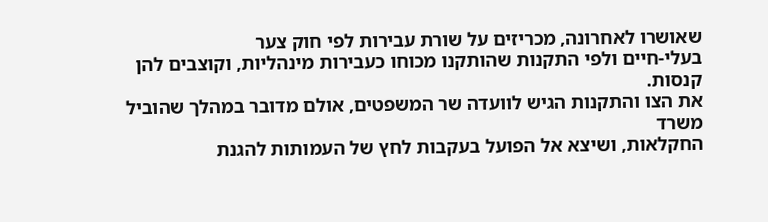שאושרו לאחרונה, מכריזים על שורת עבירות לפי חוק צער
בעלי-חיים ולפי התקנות שהותקנו מכוחו כעבירות מינהליות, וקוצבים להן קנסות.
את הצו והתקנות הגיש לוועדה שר המשפטים, אולם מדובר במהלך שהוביל משרד
החקלאות, ושיצא אל הפועל בעקבות לחץ של העמותות להגנת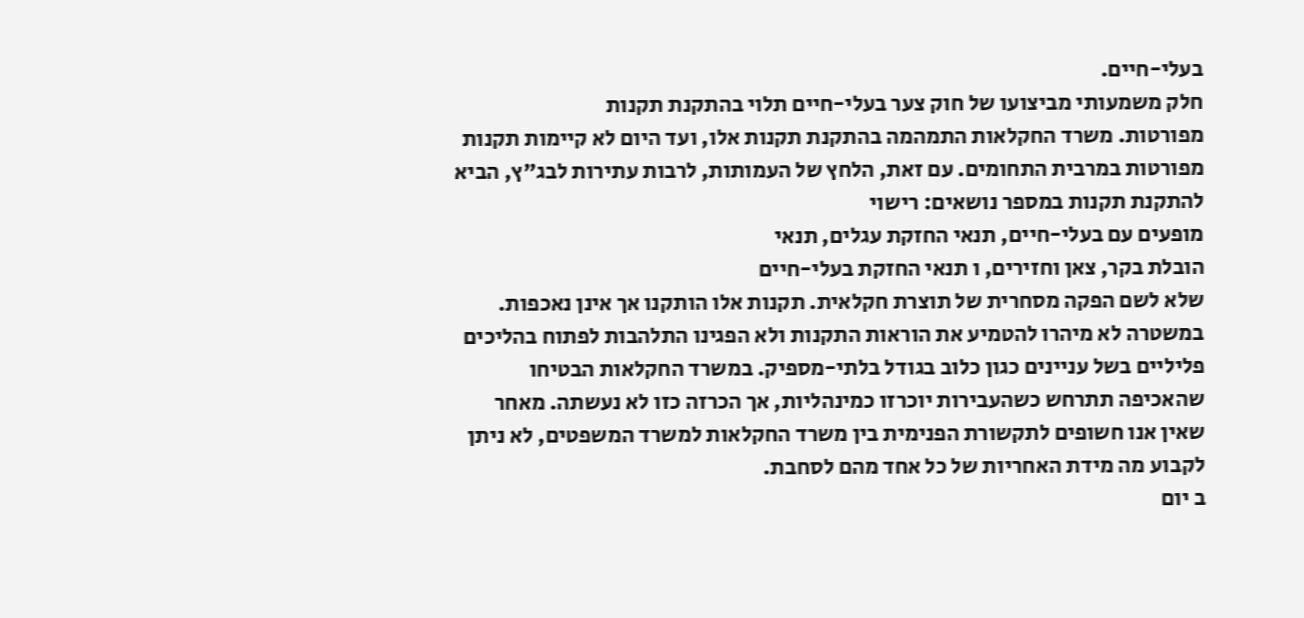בעלי-חיים.
חלק משמעותי מביצועו של חוק צער בעלי-חיים תלוי בהתקנת תקנות
מפורטות. משרד החקלאות התמהמה בהתקנת תקנות אלו, ועד היום לא קיימות תקנות
מפורטות במרבית התחומים. עם זאת, הלחץ של העמותות, לרבות עתירות לבג"ץ, הביא
להתקנת תקנות במספר נושאים: רישוי
מופעים עם בעלי-חיים, תנאי החזקת עגלים, תנאי
הובלת בקר, צאן וחזירים, ו תנאי החזקת בעלי-חיים
שלא לשם הפקה מסחרית של תוצרת חקלאית. תקנות אלו הותקנו אך אינן נאכפות.
במשטרה לא מיהרו להטמיע את הוראות התקנות ולא הפגינו התלהבות לפתוח בהליכים
פליליים בשל עניינים כגון כלוב בגודל בלתי-מספיק. במשרד החקלאות הבטיחו
שהאכיפה תתרחש כשהעבירות יוכרזו כמינהליות, אך הכרזה כזו לא נעשתה. מאחר
שאין אנו חשופים לתקשורת הפנימית בין משרד החקלאות למשרד המשפטים, לא ניתן
לקבוע מה מידת האחריות של כל אחד מהם לסחבת.
ב יום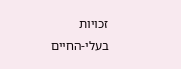זכויות
בעלי-החיים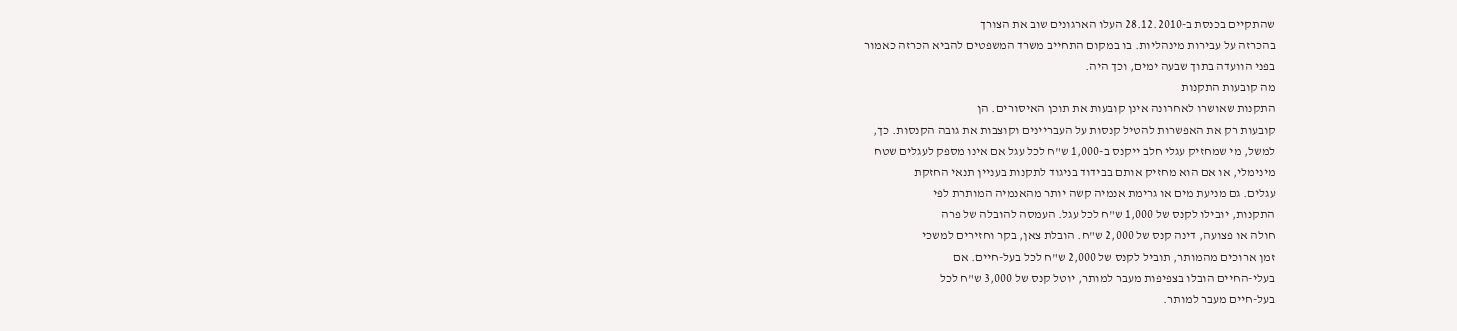שהתקיים בכנסת ב-28.12.2010 העלו הארגונים שוב את הצורך
בהכרזה על עבירות מינהליות. בו במקום התחייב משרד המשפטים להביא הכרזה כאמור
בפני הוועדה בתוך שבעה ימים, וכך היה.
מה קובעות התקנות
התקנות שאושרו לאחרונה אינן קובעות את תוכן האיסורים. הן
קובעות רק את האפשרות להטיל קנסות על העבריינים וקוצבות את גובה הקנסות. כך,
למשל, מי שמחזיק עגלי חלב ייקנס ב-1,000 ש"ח לכל עגל אם אינו מספק לעגלים שטח
מינימלי, או אם הוא מחזיק אותם בבידוד בניגוד לתקנות בעניין תנאי החזקת
עגלים. גם מניעת מים או גרימת אנמיה קשה יותר מהאנמיה המותרת לפי
התקנות, יובילו לקנס של 1,000 ש"ח לכל עגל. העמסה להובלה של פרה
חולה או פצועה, דינה קנס של 2,000 ש"ח. הובלת צאן, בקר וחזירים למשכי
זמן ארוכים מהמותר, תוביל לקנס של 2,000 ש"ח לכל בעל-חיים. אם
בעלי-החיים הובלו בצפיפות מעבר למותר, יוטל קנס של 3,000 ש"ח לכל
בעל-חיים מעבר למותר.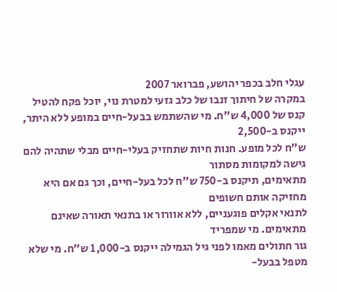עגלי חלב בכפר יהושע, פברואר 2007
במקרה של חיתוך זנבו של כלב גזעי למטרת נוי, יוכל פקח להטיל
קנס של 4,000 ש"ח. מי שהשתמש בבעל-חיים במופע ללא היתר, ייקנס ב-2,500
ש"ח לכל מופע. חנות חיות שתחזיק בעלי-חיים מבלי שתהיה להם גישה למקומות מסתור
מתאימים, תיקנס ב-750 ש"ח לכל בעל-חיים, וכך גם אם היא מחזיקה אותם חשופים
לתנאי אקלים פוגעניים, ללא אוורור או בתנאי תאורה שאינם מתאימים. מי שמפריד
גור חתולים מאמו לפני גיל הגמילה ייקנס ב-1,000 ש"ח. מי שלא מטפל בבעל-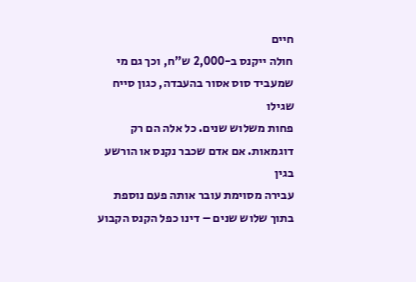חיים
חולה ייקנס ב-2,000 ש"ח, וכך גם מי שמעביד סוס אסור בהעבדה, כגון סייח שגילו
פחות משלוש שנים. כל אלה הם רק דוגמאות. אם אדם שכבר נקנס או הורשע בגין
עבירה מסוימת עובר אותה פעם נוספת בתוך שלוש שנים – דינו כפל הקנס הקבוע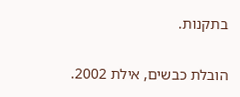בתקנות.

הובלת כבשים, אילת 2002.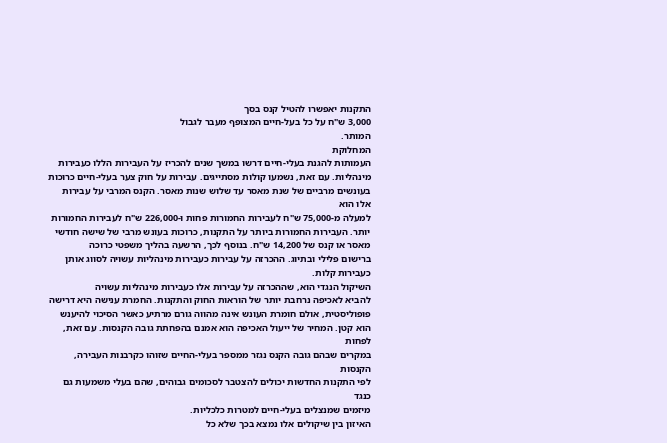התקנות יאפשרו להטיל קנס בסך
3,000 ש"ח על כל בעל-חיים המצופף מעבר לגבול
המותר.
המחלוקת
העמותות להגנת בעלי-חיים דרשו במשך שנים להכריז על העבירות הללו כעבירות
מינהליות. עם זאת, נשמעו קולות מסתייגים. עבירות על חוק צער בעלי-חיים כרוכות
בעונשים מרביים של שנת מאסר עד שלוש שנות מאסר. הקנס המרבי על עבירות אלו הוא
למעלה מ-75,000 ש"ח לעבירות החמורות פחות ו-226,000 ש"ח לעבירות החמורות
יותר. העבירות החמורות ביותר על התקנות, כרוכות בעונש מרבי של שישה חודשי
מאסר או קנס של 14,200 ש"ח. בנוסף לכך, הרשעה בהליך משפטי כרוכה
ברישום פלילי ובתיוג. ההכרזה על עבירות כעבירות מינהליות עשויה לסווג אותן
כעבירות קלות.
השיקול הנגדי הוא, שההכרזה על עבירות אלו כעבירות מינהליות עשויה
להביא לאכיפה נרחבת יותר של הוראות החוק והתקנות. החמרת ענישה היא דרישה
פופוליסטית, אולם חומרת העונש אינה מהווה גורם מרתיע כאשר הסיכוי להיענש
הוא קטן. המחיר של ייעול האכיפה הוא אמנם בהפחתת גובה הקנסות. עם זאת, לפחות
במקרים שבהם גובה הקנס נגזר ממספר בעלי-החיים שזוהו כקרבנות העבירה, הקנסות
לפי התקנות החדשות יכולים להצטבר לסכומים גבוהים, שהם בעלי משמעות גם כנגד
מיזמים שמנצלים בעלי-חיים למטרות כלכליות.
האיזון בין שיקולים אלו נמצא בכך שלא כל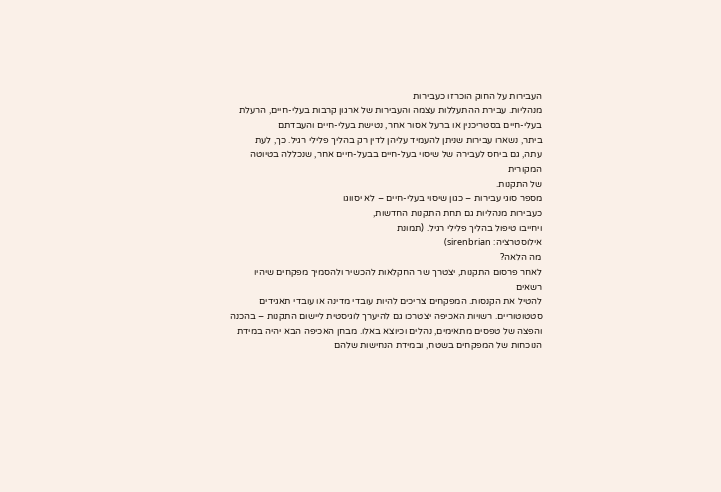העבירות על החוק הוכרזו כעבירות
מנהליות. עבירת ההתעללות עצמה והעבירות של ארגון קרבות בעלי-חיים, הרעלת
בעלי-חיים בסטריכנין או ברעל אסור אחר, נטישת בעלי-חיים והעבדתם
ביתר, נשארו עבירות שניתן להעמיד עליהן לדין רק בהליך פלילי רגיל. כך, לעת
עתה, גם ביחס לעבירה של שיסוי בעל-חיים בבעל-חיים אחר, שנכללה בטיוטה המקורית
של התקנות.
מספר סוגי עבירות – כגון שיסוי בעלי-חיים – לא יסווגו
כעבירות מנהליות גם תחת התקנות החדשות,
ויחייבו טיפול בהליך פלילי רגיל. (תמונת
אילוסטרציה: sirenbrian)
מה הלאה?
לאחר פרסום התקנות, יצטרך שר החקלאות להכשיר ולהסמיך מפקחים שיהיו רשאים
להטיל את הקנסות. המפקחים צריכים להיות עובדי מדינה או עובדי תאגידים
סטטוטוריים. רשויות האכיפה יצטרכו גם להיערך לוגיסטית ליישום התקנות – בהכנה
והפצה של טפסים מתאימים, נהלים וכיוצא באלו. מבחן האכיפה הבא יהיה במידת
הנוכחות של המפקחים בשטח, ובמידת הנחישות שלהם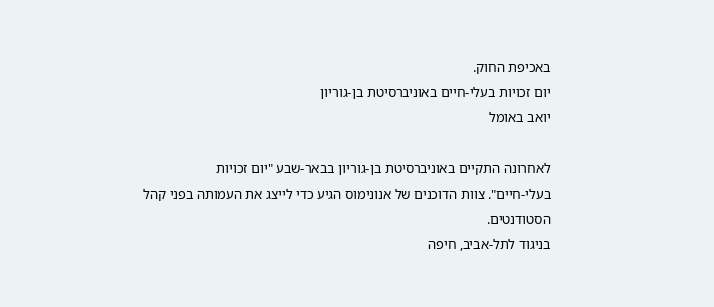באכיפת החוק.
יום זכויות בעלי-חיים באוניברסיטת בן-גוריון
יואב באומל

לאחרונה התקיים באוניברסיטת בן-גוריון בבאר-שבע "יום זכויות
בעלי-חיים". צוות הדוכנים של אנונימוס הגיע כדי לייצג את העמותה בפני קהל
הסטודנטים.
בניגוד לתל-אביב, חיפה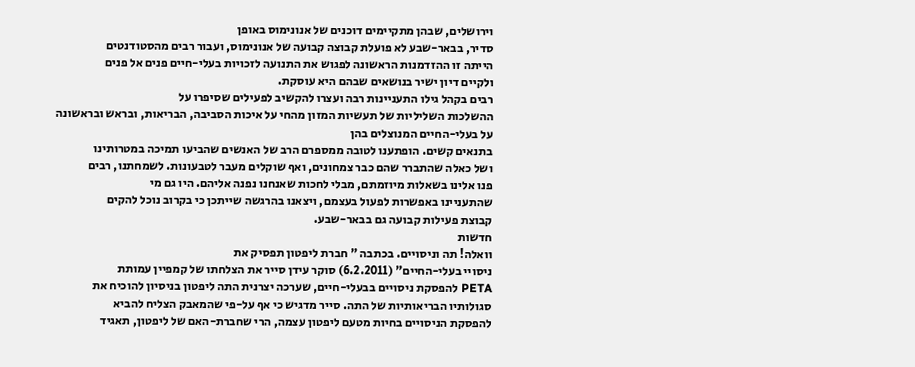וירושלים, שבהן מתקיימים דוכנים של אנונימוס באופן
סדיר, בבאר-שבע לא פועלת קבוצה קבועה של אנונימוס, ועבור רבים מהסטודנטים
הייתה זו ההזדמנות הראשונה לפגוש את התנועה לזכויות בעלי-חיים פנים אל פנים
ולקיים דיון ישיר בנושאים שבהם היא עוסקת.
רבים בקהל גילו התעניינות רבה ועצרו להקשיב לפעילים שסיפרו על
ההשלכות השליליות של תעשיות המזון מהחי על איכות הסביבה, הבריאות, ובראש ובראשונה
על בעלי-החיים המנוצלים בהן
בתנאים קשים. הופתענו לטובה ממספרם הרב של האנשים שהביעו תמיכה במטרותינו
ושל כאלה שהתברר שהם כבר צמחונים, ואף שוקלים מעבר לטבעונות. לשמחתנו, רבים
פנו אלינו בשאלות מיוזמתם, מבלי לחכות שאנחנו נפנה אליהם. היו גם מי
שהתעניינו באפשרות לפעול בעצמם, ויצאנו בהרגשה שייתכן כי בקרוב נוכל להקים
קבוצת פעילות קבועה גם בבאר-שבע.
חדשות
וואלה! תה וניסויים. בכתבה " חברת ליפטון תפסיק את
ניסויי בעלי-החיים" (6.2.2011) סוקר עידן סייר את הצלחתו של קמפיין עמותת
PETA להפסקת ניסויים בבעלי-חיים, שערכה יצרנית התה ליפטון בניסיון להוכיח את
סגולותיו הבריאותיות של התה. סייר מדגיש כי אף על-פי שהמאבק הצליח להביא
להפסקת הניסויים בחיות מטעם ליפטון עצמה, הרי שחברת-האם של ליפטון, תאגיד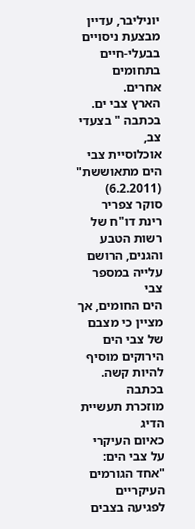יוניליבר, עדיין מבצעת ניסויים בבעלי-חיים בתחומים אחרים.
הארץ צבי ים. בכתבה " בצעדי צב,
אוכלוסיית צבי הים מתאוששת" (6.2.2011)  סוקר צפריר רינת דו"ח של רשות הטבע והגנים, הרושם עלייה במספר צבי
הים החומים, אך מציין כי מצבם של צבי הים הירוקים מוסיף להיות קשה. בכתבה
מוזכרת תעשיית הדיג
כאיום העיקרי על צבי הים: "אחד הגורמים העיקריים לפגיעה בצבים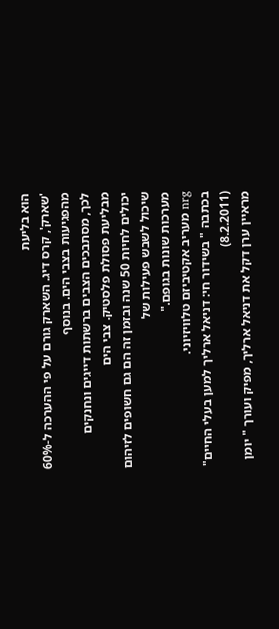הוא בליעת
'שארק', קרס דיג. השארק גורם על פי ההערכה ל-60% מהפגיעות בצבי הים. בנוסף
לכך, מסתבכים הצבים ברשתות דייגים ונחנקים מבליעת פסולת פלסטיק. צבי הים
יכולים לחיות 50 שנה ובזמן זה הם גם חשופים לזיהום שיכול לשבש פעילות של
מערכות שונות בגופם."
nrg מעריב אקטיביזם טלוויזיוני.
בכתבה " בשידור חי: דניאל ארליך למען בעלי החיים" (8.2.2011)
מראיין ערן דקל את דניאל ארליך, מפיק ועורך " יומן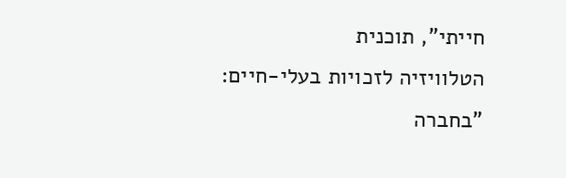חייתי", תוכנית
הטלוויזיה לזכויות בעלי-חיים: "בחברה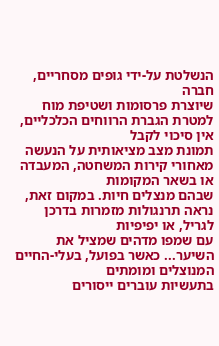הנשלטת על-ידי גופים מסחריים, חברה
שיוצרת פרסומות ושטיפת מוח למטרת הגברת הרווחים הכלכליים, אין סיכוי לקבל
תמונת מצב מציאותית על הנעשה מאחורי קירות המשחטה, המעבדה או בשאר המקומות
שבהם מנצלים חיות. במקום זאת, נראה תרנגולות מזמרות בדרכן לגריל, או יפיפיות
עם שמפו מדהים שמציל את השיער... כאשר בפועל, בעלי-החיים המנוצלים ומומתים
בתעשיות עוברים ייסורים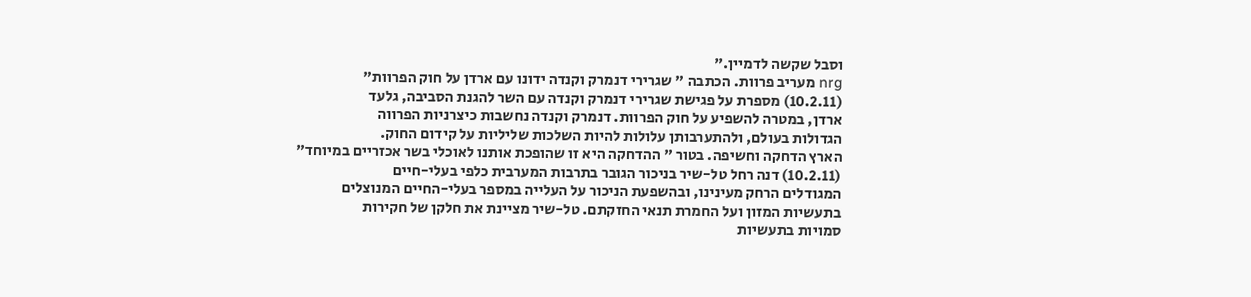וסבל שקשה לדמיין."
nrg מעריב פרוות. הכתבה " שגרירי דנמרק וקנדה ידונו עם ארדן על חוק הפרוות"
(10.2.11) מספרת על פגישת שגרירי דנמרק וקנדה עם השר להגנת הסביבה, גלעד
ארדן, במטרה להשפיע על חוק הפרוות. דנמרק וקנדה נחשבות כיצרניות הפרווה
הגדולות בעולם, ולהתערבותן עלולות להיות השלכות שליליות על קידום החוק.
הארץ הדחקה וחשיפה. בטור " ההדחקה היא זו שהופכת אותנו לאוכלי בשר אכזריים במיוחד"
(10.2.11) דנה רחל טל-שיר בניכור הגובר בתרבות המערבית כלפי בעלי-חיים
המגודלים הרחק מעינינו, ובהשפעת הניכור על העלייה במספר בעלי-החיים המנוצלים
בתעשיות המזון ועל החמרת תנאי החזקתם. טל-שיר מציינת את חלקן של חקירות
סמויות בתעשיות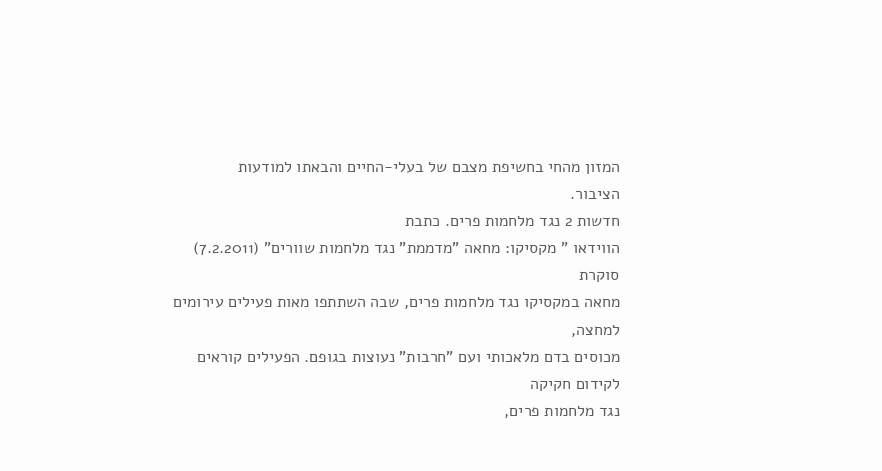המזון מהחי בחשיפת מצבם של בעלי-החיים והבאתו למודעות
הציבור.
חדשות 2 נגד מלחמות פרים. כתבת
הווידאו " מקסיקו: מחאה "מדממת" נגד מלחמות שוורים" (7.2.2011) סוקרת
מחאה במקסיקו נגד מלחמות פרים, שבה השתתפו מאות פעילים עירומים למחצה,
מכוסים בדם מלאכותי ועם "חרבות" נעוצות בגופם. הפעילים קוראים לקידום חקיקה
נגד מלחמות פרים,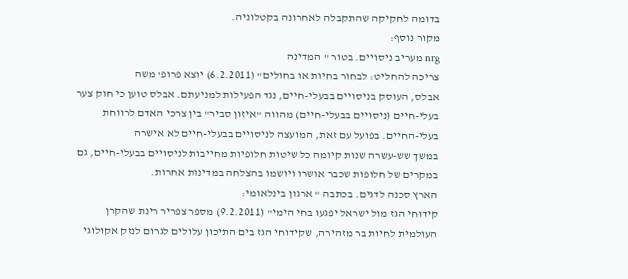בדומה לחקיקה שהתקבלה לאחרונה בקטלוניה.
מקור נוסף:
nrg מעריב ניסויים. בטור " המדינה
צריכה להחליט: לבחור בחיות או בחולים" (6.2.2011) יוצא פרופ' משה
אבלס, העוסק בניסויים בבעלי-חיים, נגד הפעילות למניעתם. אבלס טוען כי חוק צער
בעלי-חיים (ניסויים בבעלי-חיים) מהווה "איזון סביר" בין צרכי האדם לרווחת
בעלי-החיים. בפועל עם זאת, המועצה לניסויים בבעלי-חיים לא אישרה
במשך שש-עשרה שנות קיומה כל שיטות חלופיות מחייבות לניסויים בבעלי-חיים, גם
במקרים של חלופות שכבר אושרו ויושמו בהצלחה במדינות אחרות.
הארץ סכנה לדגים. בכתבה " ארגון בינלאומי:
קידוחי הגז מול ישראל יפגעו בחי הימי" (9.2.2011) מספר צפריר רינת שהקרן
העולמית לחיות בר מזהירה, שקידוחי הגז בים התיכון עלולים לגרום לנזק אקולוגי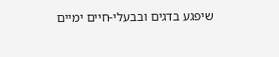שיפגע בדגים ובבעלי-חיים ימיים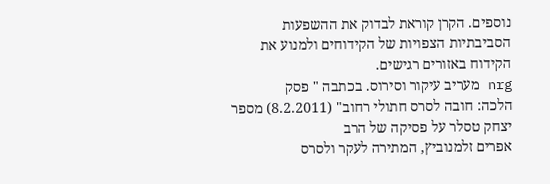נוספים. הקרן קוראת לבדוק את ההשפעות
הסביבתיות הצפויות של הקידוחים ולמנוע את הקידוח באזורים רגישים.
nrg מעריב עיקור וסירוס. בכתבה " פסק
הלכה: חובה לסרס חתולי רחוב" (8.2.2011) מספר יצחק טסלר על פסיקה של הרב
אפרים זלמנוביץ, המתירה לעקר ולסרס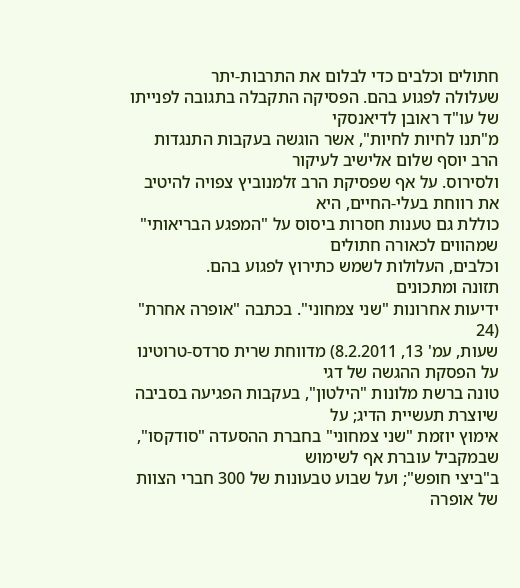חתולים וכלבים כדי לבלום את התרבות-יתר
שעלולה לפגוע בהם. הפסיקה התקבלה בתגובה לפנייתו של עו"ד ראובן לדיאנסקי
מ"תנו לחיות לחיות", אשר הוגשה בעקבות התנגדות הרב יוסף שלום אלישיב לעיקור
ולסירוס. על אף שפסיקת הרב זלמנוביץ צפויה להיטיב את רווחת בעלי-החיים, היא
כוללת גם טענות חסרות ביסוס על "המפגע הבריאותי" שמהווים לכאורה חתולים
וכלבים, העלולות לשמש כתירוץ לפגוע בהם.
תזונה ומתכונים
ידיעות אחרונות "שני צמחוני". בכתבה "אופרה אחרת" (24
שעות, עמ' 13, 8.2.2011) מדווחת שרית סרדס-טרוטינו על הפסקת ההגשה של דגי
טונה ברשת מלונות "הילטון", בעקבות הפגיעה בסביבה שיוצרת תעשיית הדיג; על
אימוץ יוזמת "שני צמחוני" בחברת ההסעדה "סודקסו", שבמקביל עוברת אף לשימוש
ב"ביצי חופש"; ועל שבוע טבעונות של 300 חברי הצוות של אופרה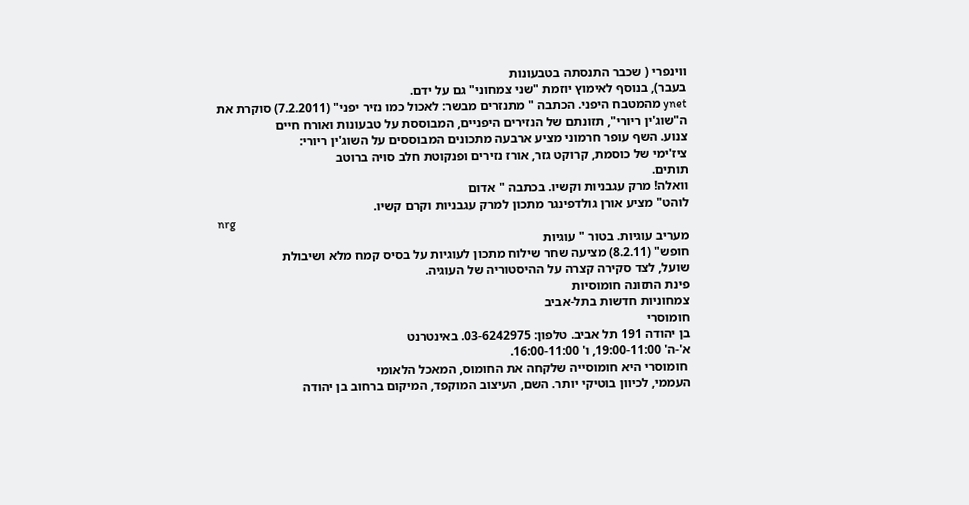ווינפרי ( שכבר התנסתה בטבעונות
בעבר), בנוסף לאימוץ יוזמת "שני צמחוני" גם על ידם.
ynet מהמטבח היפני. הכתבה " מתנזרים מבשר: לאכול כמו נזיר יפני" (7.2.2011) סוקרת את
ה"שוג'ין ריורי", תזונתם של הנזירים היפניים, המבוססת על טבעונות ואורח חיים
צנוע. השף עופר חרמוני מציע ארבעה מתכונים המבוססים על השוג'ין ריורי:
ציז'ימי של כוסמת, קרוקט גזר, אורז נזירים ופנקוטת חלב סויה ברוטב
תותים.
וואלה! מרק עגבניות וקשיו. בכתבה " אדום
לוהט" מציע אורן גולדפינגר מתכון למרק עגבניות וקרם קשיו.
nrg
מעריב עוגיות. בטור " עוגיות
חופש" (8.2.11) מציעה שחר שילוח מתכון לעוגיות על בסיס קמח מלא ושיבולת
שועל, לצד סקירה קצרה על ההיסטוריה של העוגיה.
פינת התזונה חומוסיות
צמחוניות חדשות בתל-אביב
חומוסרי
בן יהודה 191 תל אביב. טלפון: 03-6242975. באינטרנט
א'-ה' 19:00-11:00, ו' 16:00-11:00.
 חומוסרי היא חומוסייה שלקחה את החומוס, המאכל הלאומי
העממי, לכיוון בוטיקי יותר. השם, העיצוב המוקפד, המיקום ברחוב בן יהודה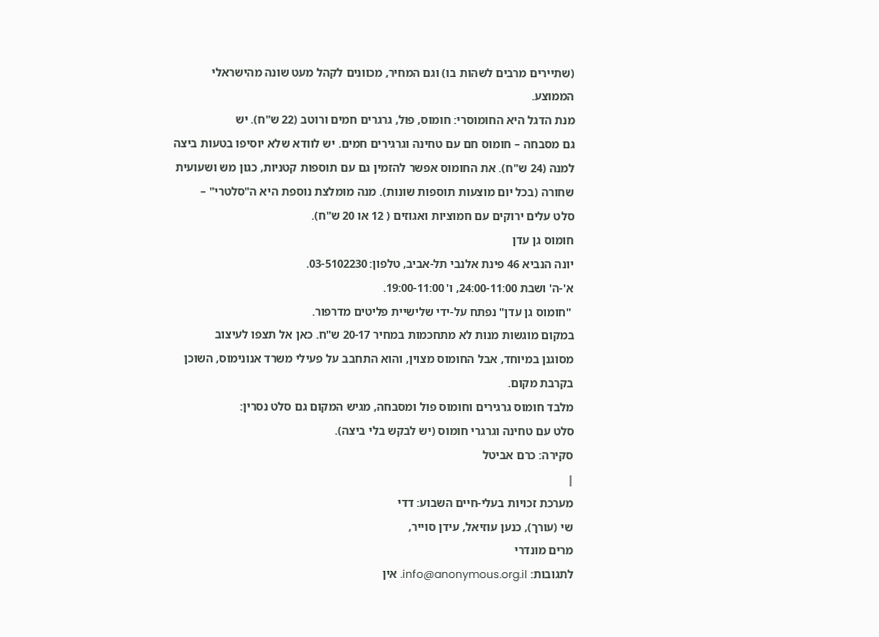(שתיירים מרבים לשהות בו) וגם המחיר, מכוונים לקהל מעט שונה מהישראלי
הממוצע.
מנת הדגל היא החומוסרי: חומוס, פול, גרגרים חמים ורוטב (22 ש"ח). יש
גם מסבחה – חומוס חם עם טחינה וגרגירים חמים. יש לוודא שלא יוסיפו בטעות ביצה
למנה (24 ש"ח). את החומוס אפשר להזמין גם עם תוספות קטניות, כגון מש ושעועית
שחורה (בכל יום מוצעות תוספות שונות). מנה מומלצת נוספת היא ה"סלטרי" –
סלט עלים ירוקים עם חמוציות ואגוזים ( 12 או 20 ש"ח).
חומוס גן עדן
יונה הנביא 46 פינת אלנבי תל-אביב, טלפון: 03-5102230.
א'-ה' ושבת 24:00-11:00, ו' 19:00-11:00.
 "חומוס גן עדן" נפתח על-ידי שלישיית פליטים מדרפור.
במקום מוגשות מנות לא מתחכמות במחיר 20-17 ש"ח. כאן אל תצפו לעיצוב
מסוגנן במיוחד, אבל החומוס מצוין, והוא התחבב על פעילי משרד אנונימוס, השוכן
בקרבת מקום.
מלבד חומוס גרגירים וחומוס פול ומסבחה, מגיש המקום גם סלט נסרין:
סלט עם טחינה וגרגרי חומוס (יש לבקש בלי ביצה).
סקירה: כרם אביטל
|
מערכת זכויות בעלי-חיים השבוע: דדי
שי (עורך), כנען עוזיאל, עידן סוייר,
מרים מונדרי
לתגובות: info@anonymous.org.il. אין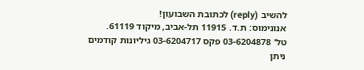להשיב (reply) לכתובת השבועון!
אנונימוס: ת.ד. 11915 תל-אביב, מיקוד 61119.
טל' 03-6204878 פקס 03-6204717 גיליונות קודמים
ניתן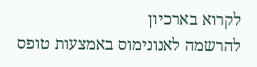לקרוא בארכיון
להרשמה לאנונימוס באמצעות טופס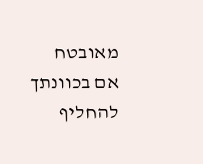מאובטח
אם בכוונתך להחליף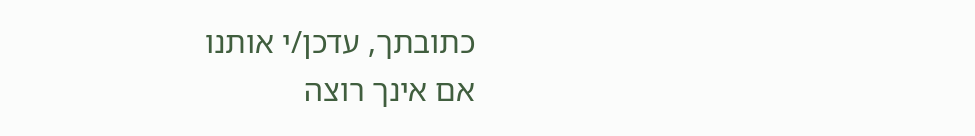כתובתך, עדכן/י אותנו
אם אינך רוצה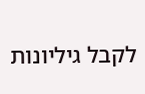לקבל גיליונות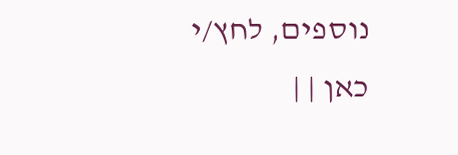נוספים, לחץ/י
כאן | |